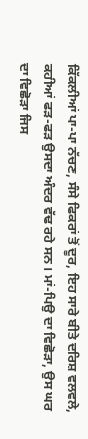ਕਿੱਕਲੀਆਂ ਪਾ-ਪਾ ਨੱਚਣ, ਸੰਸੇ ਫਿਕਰਾਂ ਤੋਂ ਦੂਰ, ਇਹ ਸਾਰੇ ਬੀਤੇ ਦਰਿਸ਼ ਵਲਵਲੇ, ਕਹੀਆਂ ਫੜ-ਫੜ ਉਸਦਾ ਅੰਦਰ ਵੱਢ ਰਹੇ ਸਨ। ਮਾਂ-ਪਿਉ ਦਾ ਵਿਛੋੜਾ, ਉਸ ਘਰ ਦਾ ਵਿਛੋੜਾ ਜਿਸ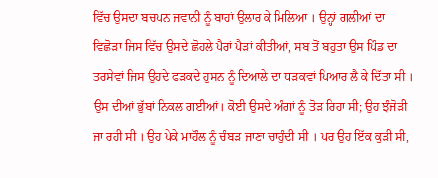ਵਿੱਚ ਉਸਦਾ ਬਚਪਨ ਜਵਾਨੀ ਨੂੰ ਬਾਹਾਂ ਉਲਾਰ ਕੇ ਮਿਲਿਆ । ਉਨ੍ਹਾਂ ਗਲੀਆਂ ਦਾ ਵਿਛੋੜਾ ਜਿਸ ਵਿੱਚ ਉਸਦੇ ਛੋਹਲੇ ਪੈਰਾਂ ਪੈੜਾਂ ਕੀਤੀਆਂ, ਸਬ ਤੋਂ ਬਹੁਤਾ ਉਸ ਪਿੰਡ ਦਾ ਤਰਸੇਵਾਂ ਜਿਸ ਉਹਦੇ ਫੜਕਦੇ ਹੁਸਨ ਨੂੰ ਦਿਆਲੇ ਦਾ ਧੜਕਵਾਂ ਪਿਆਰ ਲੈ ਕੇ ਦਿੱਤਾ ਸੀ । ਉਸ ਦੀਆਂ ਭੁੱਬਾਂ ਨਿਕਲ ਗਈਆਂ। ਕੋਈ ਉਸਦੇ ਅੰਗਾਂ ਨੂੰ ਤੋੜ ਰਿਹਾ ਸੀ; ਉਹ ਝੰਜੋੜੀ ਜਾ ਰਹੀ ਸੀ । ਉਹ ਪੇਕੇ ਮਾਹੌਲ ਨੂੰ ਚੰਬੜ ਜਾਣਾ ਚਾਹੁੰਦੀ ਸੀ । ਪਰ ਉਹ ਇੱਕ ਕੁੜੀ ਸੀ,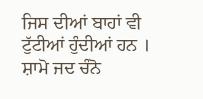ਜਿਸ ਦੀਆਂ ਬਾਹਾਂ ਵੀ ਟੁੱਟੀਆਂ ਹੁੰਦੀਆਂ ਹਨ ।
ਸ਼ਾਮੋ ਜਦ ਚੰਨੋ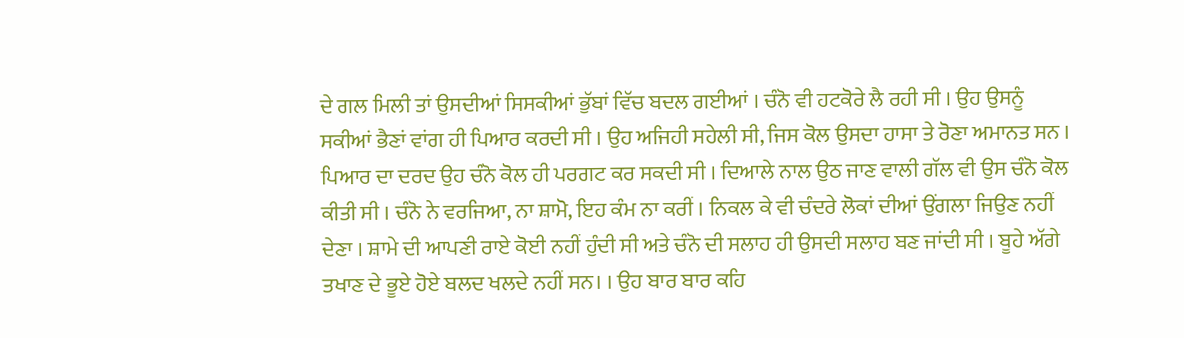ਦੇ ਗਲ ਮਿਲੀ ਤਾਂ ਉਸਦੀਆਂ ਸਿਸਕੀਆਂ ਭੁੱਬਾਂ ਵਿੱਚ ਬਦਲ ਗਈਆਂ । ਚੰਨੋ ਵੀ ਹਟਕੋਰੇ ਲੈ ਰਹੀ ਸੀ । ਉਹ ਉਸਨੂੰ ਸਕੀਆਂ ਭੈਣਾਂ ਵਾਂਗ ਹੀ ਪਿਆਰ ਕਰਦੀ ਸੀ । ਉਹ ਅਜਿਹੀ ਸਹੇਲੀ ਸੀ, ਜਿਸ ਕੋਲ ਉਸਦਾ ਹਾਸਾ ਤੇ ਰੋਣਾ ਅਮਾਨਤ ਸਨ । ਪਿਆਰ ਦਾ ਦਰਦ ਉਹ ਚੰਨੋ ਕੋਲ ਹੀ ਪਰਗਟ ਕਰ ਸਕਦੀ ਸੀ । ਦਿਆਲੇ ਨਾਲ ਉਠ ਜਾਣ ਵਾਲੀ ਗੱਲ ਵੀ ਉਸ ਚੰਨੋ ਕੋਲ ਕੀਤੀ ਸੀ । ਚੰਨੋ ਨੇ ਵਰਜਿਆ, ਨਾ ਸ਼ਾਮੋ, ਇਹ ਕੰਮ ਨਾ ਕਰੀਂ । ਨਿਕਲ ਕੇ ਵੀ ਚੰਦਰੇ ਲੋਕਾਂ ਦੀਆਂ ਉਂਗਲਾ ਜਿਉਣ ਨਹੀਂ ਦੇਣਾ । ਸ਼ਾਮੇ ਦੀ ਆਪਣੀ ਰਾਏ ਕੋਈ ਨਹੀਂ ਹੁੰਦੀ ਸੀ ਅਤੇ ਚੰਨੋ ਦੀ ਸਲਾਹ ਹੀ ਉਸਦੀ ਸਲਾਹ ਬਣ ਜਾਂਦੀ ਸੀ । ਬੂਹੇ ਅੱਗੇ ਤਖਾਣ ਦੇ ਭੂਏ ਹੋਏ ਬਲਦ ਖਲਦੇ ਨਹੀਂ ਸਨ। । ਉਹ ਬਾਰ ਬਾਰ ਕਹਿ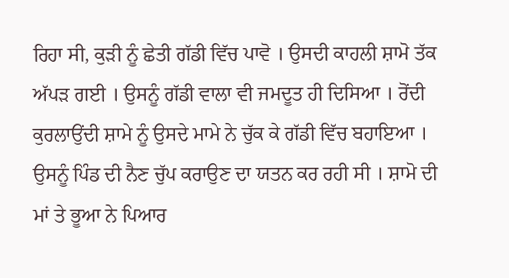ਰਿਹਾ ਸੀ, ਕੁੜੀ ਨੂੰ ਛੇਤੀ ਗੱਡੀ ਵਿੱਚ ਪਾਵੋ । ਉਸਦੀ ਕਾਹਲੀ ਸ਼ਾਮੋ ਤੱਕ ਅੱਪੜ ਗਈ । ਉਸਨੂੰ ਗੱਡੀ ਵਾਲਾ ਵੀ ਜਮਦੂਤ ਹੀ ਦਿਸਿਆ । ਰੋਂਦੀ ਕੁਰਲਾਉਂਦੀ ਸ਼ਾਮੇ ਨੂੰ ਉਸਦੇ ਮਾਮੇ ਨੇ ਚੁੱਕ ਕੇ ਗੱਡੀ ਵਿੱਚ ਬਹਾਇਆ । ਉਸਨੂੰ ਪਿੰਡ ਦੀ ਨੈਣ ਚੁੱਪ ਕਰਾਉਣ ਦਾ ਯਤਨ ਕਰ ਰਹੀ ਸੀ । ਸ਼ਾਮੋ ਦੀ ਮਾਂ ਤੇ ਭੂਆ ਨੇ ਪਿਆਰ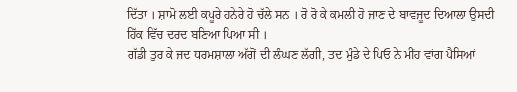ਦਿੱਤਾ । ਸ਼ਾਮੋ ਲਈ ਕਪੂਰੇ ਹਨੇਰੇ ਹੋ ਚੱਲੇ ਸਨ । ਰੋ ਰੋ ਕੇ ਕਮਲੀ ਹੋ ਜਾਣ ਦੇ ਬਾਵਜੂਦ ਦਿਆਲਾ ਉਸਦੀ ਹਿੱਕ ਵਿੱਚ ਦਰਦ ਬਣਿਆ ਪਿਆ ਸੀ ।
ਗੱਡੀ ਤੁਰ ਕੇ ਜਦ ਧਰਮਸ਼ਾਲਾ ਅੱਗੋਂ ਦੀ ਲੰਘਣ ਲੱਗੀ, ਤਦ ਮੁੰਡੇ ਦੇ ਪਿਓ ਨੇ ਮੀਂਹ ਵਾਂਗ ਪੈਸਿਆਂ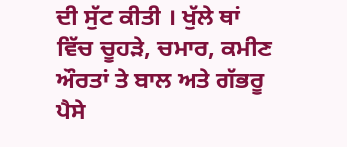ਦੀ ਸੁੱਟ ਕੀਤੀ । ਖੁੱਲੇ ਥਾਂ ਵਿੱਚ ਚੂਹੜੇ, ਚਮਾਰ, ਕਮੀਣ ਔਰਤਾਂ ਤੇ ਬਾਲ ਅਤੇ ਗੱਭਰੂ ਪੈਸੇ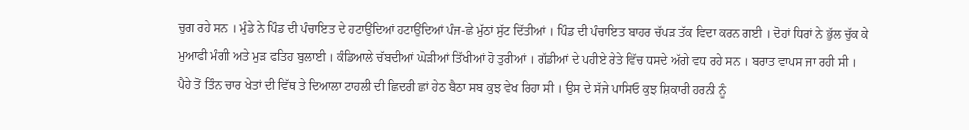ਚੁਗ ਰਹੇ ਸਨ । ਮੁੰਡੇ ਨੇ ਪਿੰਡ ਦੀ ਪੰਚਾਇਤ ਦੇ ਹਟਾਉਂਦਿਆਂ ਹਟਾਉਂਦਿਆਂ ਪੰਜ-ਛੇ ਮੁੱਠਾਂ ਸੁੱਟ ਦਿੱਤੀਆਂ । ਪਿੰਡ ਦੀ ਪੰਚਾਇਤ ਬਾਹਰ ਚੱਪੜ ਤੱਕ ਵਿਦਾ ਕਰਨ ਗਈ । ਦੋਹਾਂ ਧਿਰਾਂ ਨੇ ਭੁੱਲ ਚੁੱਕ ਕੇ ਮੁਆਫੀ ਮੰਗੀ ਅਤੇ ਮੁੜ ਫਤਿਹ ਬੁਲਾਈ । ਕੰਡਿਆਲੇ ਚੱਬਦੀਆਂ ਘੋੜੀਆਂ ਤਿੱਖੀਆਂ ਹੋ ਤੁਰੀਆਂ । ਗੱਡੀਆਂ ਦੇ ਪਹੀਏ ਰੇਤੇ ਵਿੱਚ ਧਸਦੇ ਅੱਗੇ ਵਧ ਰਹੇ ਸਨ । ਬਰਾਤ ਵਾਪਸ ਜਾ ਰਹੀ ਸੀ ।
ਪੈਹੇ ਤੋਂ ਤਿੰਨ ਚਾਰ ਖੇਤਾਂ ਦੀ ਵਿੱਥ ਤੇ ਦਿਆਲਾ ਟਾਹਲੀ ਦੀ ਛਿਦਰੀ ਛਾਂ ਹੇਠ ਬੈਠਾ ਸਬ ਕੁਝ ਵੇਖ ਰਿਹਾ ਸੀ । ਉਸ ਦੇ ਸੱਜੇ ਪਾਸਿਓ ਕੁਝ ਸ਼ਿਕਾਰੀ ਹਰਨੀ ਨੂੰ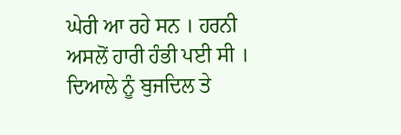ਘੇਰੀ ਆ ਰਹੇ ਸਨ । ਹਰਨੀ ਅਸਲੋਂ ਹਾਰੀ ਹੰਭੀ ਪਈ ਸੀ । ਦਿਆਲੇ ਨੂੰ ਬੁਜਦਿਲ ਤੇ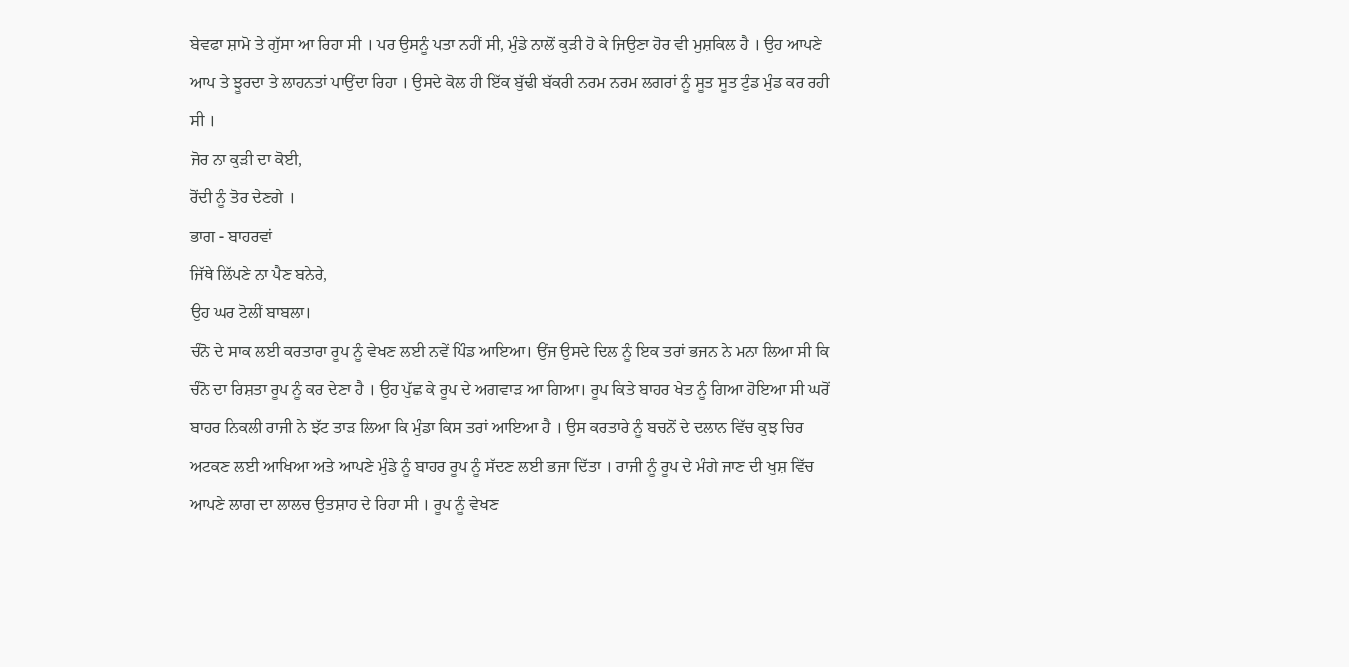ਬੇਵਫਾ ਸ਼ਾਮੋ ਤੇ ਗੁੱਸਾ ਆ ਰਿਹਾ ਸੀ । ਪਰ ਉਸਨੂੰ ਪਤਾ ਨਹੀਂ ਸੀ, ਮੁੰਡੇ ਨਾਲੋਂ ਕੁੜੀ ਹੋ ਕੇ ਜਿਉਣਾ ਹੋਰ ਵੀ ਮੁਸ਼ਕਿਲ ਹੈ । ਉਹ ਆਪਣੇ ਆਪ ਤੇ ਝੂਰਦਾ ਤੇ ਲਾਹਨਤਾਂ ਪਾਉਂਦਾ ਰਿਹਾ । ਉਸਦੇ ਕੋਲ ਹੀ ਇੱਕ ਬੁੱਢੀ ਬੱਕਰੀ ਨਰਮ ਨਰਮ ਲਗਰਾਂ ਨੂੰ ਸੂਤ ਸੂਤ ਟੁੰਡ ਮੁੰਡ ਕਰ ਰਹੀ ਸੀ ।
ਜੋਰ ਨਾ ਕੁੜੀ ਦਾ ਕੋਈ,
ਰੋਂਦੀ ਨੂੰ ਤੋਰ ਦੇਣਗੇ ।
ਭਾਗ - ਬਾਹਰਵਾਂ
ਜਿੱਥੇ ਲਿੱਪਣੇ ਨਾ ਪੈਣ ਬਨੇਰੇ,
ਉਹ ਘਰ ਟੋਲੀਂ ਬਾਬਲਾ।
ਚੰਨੋ ਦੇ ਸਾਕ ਲਈ ਕਰਤਾਰਾ ਰੂਪ ਨੂੰ ਵੇਖਣ ਲਈ ਨਵੇਂ ਪਿੰਡ ਆਇਆ। ਉਂਜ ਉਸਦੇ ਦਿਲ ਨੂੰ ਇਕ ਤਰਾਂ ਭਜਨ ਨੇ ਮਨਾ ਲਿਆ ਸੀ ਕਿ ਚੰਨੋ ਦਾ ਰਿਸ਼ਤਾ ਰੂਪ ਨੂੰ ਕਰ ਦੇਣਾ ਹੈ । ਉਹ ਪੁੱਛ ਕੇ ਰੂਪ ਦੇ ਅਗਵਾੜ ਆ ਗਿਆ। ਰੂਪ ਕਿਤੇ ਬਾਹਰ ਖੇਤ ਨੂੰ ਗਿਆ ਹੋਇਆ ਸੀ ਘਰੋਂ ਬਾਹਰ ਨਿਕਲੀ ਰਾਜੀ ਨੇ ਝੱਟ ਤਾੜ ਲਿਆ ਕਿ ਮੁੰਡਾ ਕਿਸ ਤਰਾਂ ਆਇਆ ਹੈ । ਉਸ ਕਰਤਾਰੇ ਨੂੰ ਬਚਨੋਂ ਦੇ ਦਲਾਨ ਵਿੱਚ ਕੁਝ ਚਿਰ ਅਟਕਣ ਲਈ ਆਖਿਆ ਅਤੇ ਆਪਣੇ ਮੁੰਡੇ ਨੂੰ ਬਾਹਰ ਰੂਪ ਨੂੰ ਸੱਦਣ ਲਈ ਭਜਾ ਦਿੱਤਾ । ਰਾਜੀ ਨੂੰ ਰੂਪ ਦੇ ਮੰਗੇ ਜਾਣ ਦੀ ਖੁਸ਼ ਵਿੱਚ ਆਪਣੇ ਲਾਗ ਦਾ ਲਾਲਚ ਉਤਸ਼ਾਹ ਦੇ ਰਿਹਾ ਸੀ । ਰੂਪ ਨੂੰ ਵੇਖਣ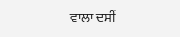ਵਾਲਾ ਦਸੀਂ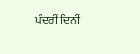ਪੰਦਰੀਂ ਦਿਨੀਂ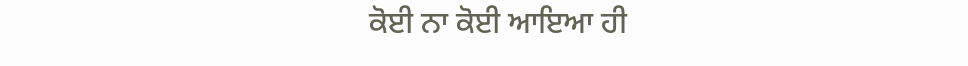ਕੋਈ ਨਾ ਕੋਈ ਆਇਆ ਹੀ